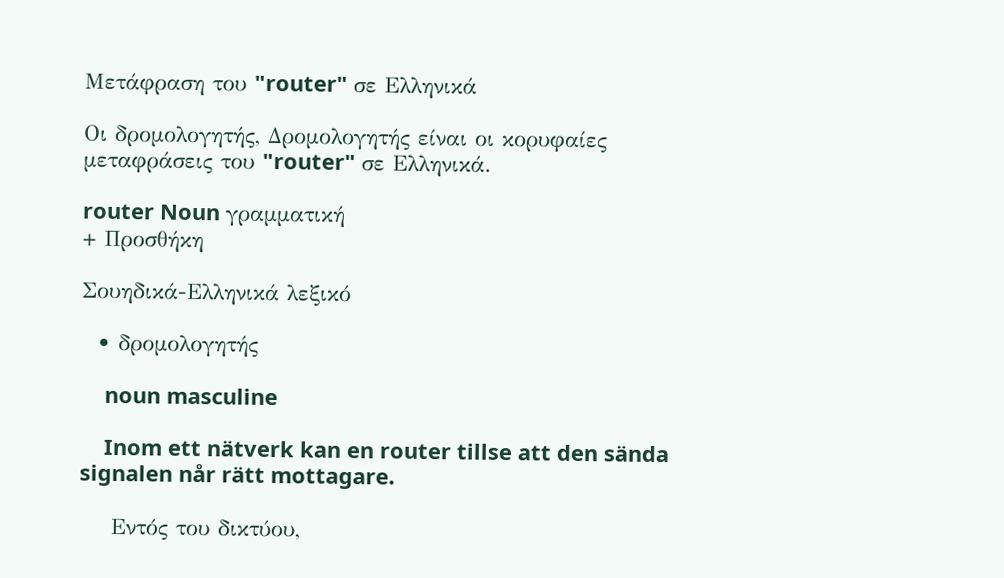Μετάφραση του "router" σε Ελληνικά

Οι δρομολογητής, Δρομολογητής είναι οι κορυφαίες μεταφράσεις του "router" σε Ελληνικά.

router Noun γραμματική
+ Προσθήκη

Σουηδικά-Ελληνικά λεξικό

  • δρομολογητής

    noun masculine

    Inom ett nätverk kan en router tillse att den sända signalen når rätt mottagare.

    Εντός του δικτύου,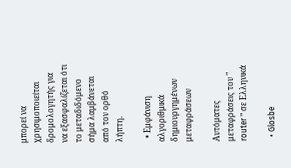μπορεί να χρησιμοποιείται δρομολογητής για να εξασφαλίζεται ότι το μεταδιδόμενο σήμα λαμβάνεται από τον ορθό λήπτη.

  • Εμφάνιση αλγοριθμικά δημιουργημένων μεταφράσεων

Αυτόματες μεταφράσεις του " router " σε Ελληνικά

  • Glosbe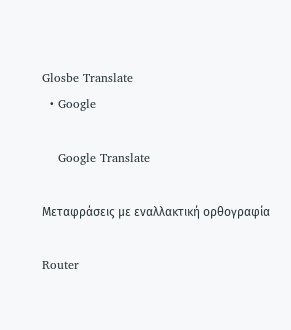Glosbe Translate
  • Google

    Google Translate

Μεταφράσεις με εναλλακτική ορθογραφία

Router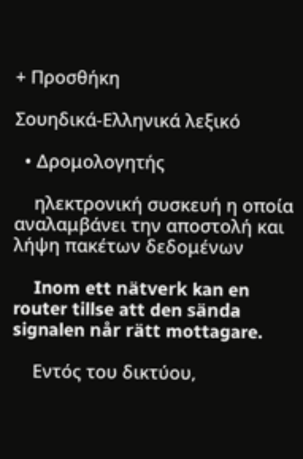+ Προσθήκη

Σουηδικά-Ελληνικά λεξικό

  • Δρομολογητής

    ηλεκτρονική συσκευή η οποία αναλαμβάνει την αποστολή και λήψη πακέτων δεδομένων

    Inom ett nätverk kan en router tillse att den sända signalen når rätt mottagare.

    Εντός του δικτύου,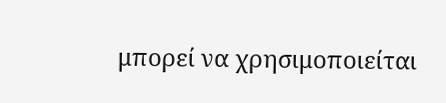μπορεί να χρησιμοποιείται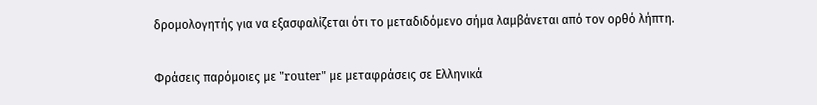δρομολογητής για να εξασφαλίζεται ότι το μεταδιδόμενο σήμα λαμβάνεται από τον ορθό λήπτη.

Φράσεις παρόμοιες με "router" με μεταφράσεις σε Ελληνικά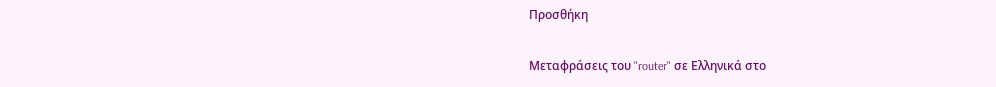Προσθήκη

Μεταφράσεις του "router" σε Ελληνικά στο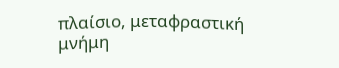πλαίσιο, μεταφραστική μνήμη